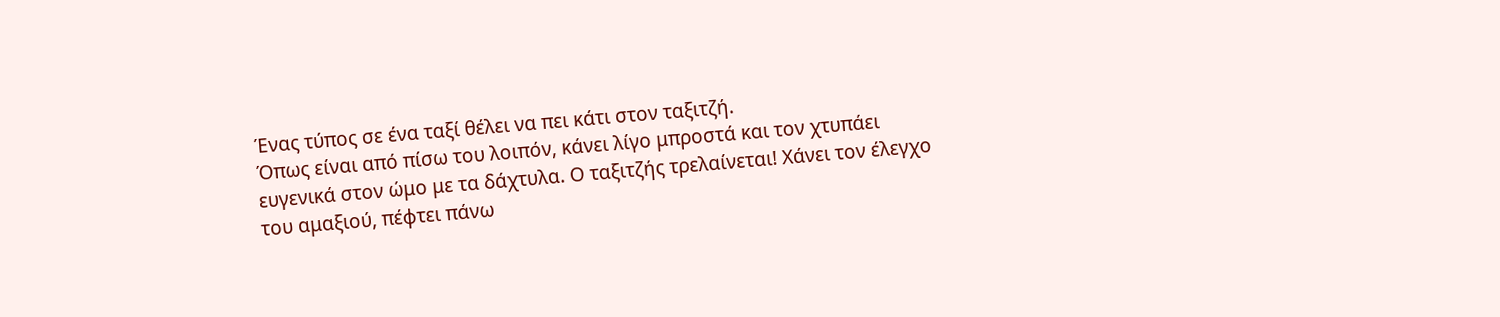Ένας τύπος σε ένα ταξί θέλει να πει κάτι στον ταξιτζή.
Όπως είναι από πίσω του λοιπόν, κάνει λίγο μπροστά και τον χτυπάει ευγενικά στον ώμο με τα δάχτυλα. Ο ταξιτζής τρελαίνεται! Χάνει τον έλεγχο του αμαξιού, πέφτει πάνω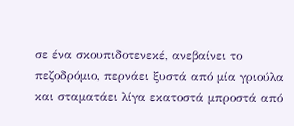σε ένα σκουπιδοτενεκέ, ανεβαίνει το πεζοδρόμιο, περνάει ξυστά από μία γριούλα και σταματάει λίγα εκατοστά μπροστά από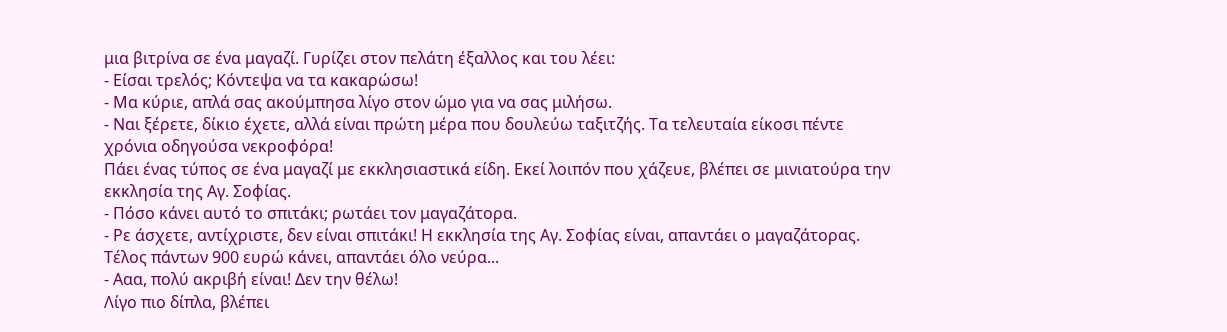μια βιτρίνα σε ένα μαγαζί. Γυρίζει στον πελάτη έξαλλος και του λέει:
- Είσαι τρελός; Κόντεψα να τα κακαρώσω!
- Μα κύριε, απλά σας ακούμπησα λίγο στον ώμο για να σας μιλήσω.
- Ναι ξέρετε, δίκιο έχετε, αλλά είναι πρώτη μέρα που δουλεύω ταξιτζής. Τα τελευταία είκοσι πέντε χρόνια οδηγούσα νεκροφόρα!
Πάει ένας τύπος σε ένα μαγαζί με εκκλησιαστικά είδη. Εκεί λοιπόν που χάζευε, βλέπει σε μινιατούρα την εκκλησία της Αγ. Σοφίας.
- Πόσο κάνει αυτό το σπιτάκι; ρωτάει τον μαγαζάτορα.
- Ρε άσχετε, αντίχριστε, δεν είναι σπιτάκι! Η εκκλησία της Αγ. Σοφίας είναι, απαντάει ο μαγαζάτορας. Τέλος πάντων 900 ευρώ κάνει, απαντάει όλο νεύρα...
- Ααα, πολύ ακριβή είναι! Δεν την θέλω!
Λίγο πιο δίπλα, βλέπει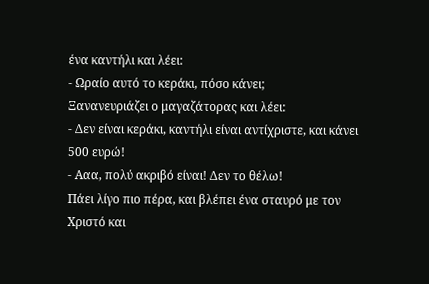ένα καντήλι και λέει:
- Ωραίο αυτό το κεράκι, πόσο κάνει;
Ξανανευριάζει ο μαγαζάτορας και λέει:
- Δεν είναι κεράκι, καντήλι είναι αντίχριστε, και κάνει 500 ευρώ!
- Ααα, πολύ ακριβό είναι! Δεν το θέλω!
Πάει λίγο πιο πέρα, και βλέπει ένα σταυρό με τον Χριστό και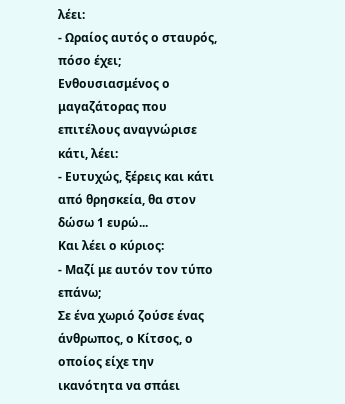λέει:
- Ωραίος αυτός ο σταυρός, πόσο έχει;
Ενθουσιασμένος ο μαγαζάτορας που επιτέλους αναγνώρισε κάτι, λέει:
- Ευτυχώς, ξέρεις και κάτι από θρησκεία, θα στον δώσω 1 ευρώ...
Και λέει ο κύριος:
- Μαζί με αυτόν τον τύπο επάνω;
Σε ένα χωριό ζούσε ένας άνθρωπος, ο Κίτσος, ο οποίος είχε την ικανότητα να σπάει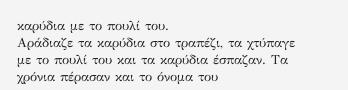καρύδια με το πουλί του.
Αράδιαζε τα καρύδια στο τραπέζι, τα χτύπαγε με το πουλί του και τα καρύδια έσπαζαν. Τα χρόνια πέρασαν και το όνομα του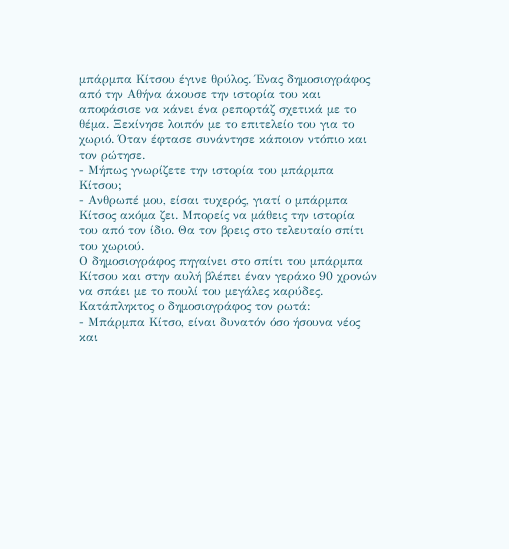μπάρμπα Κίτσου έγινε θρύλος. Ένας δημοσιογράφος από την Αθήνα άκουσε την ιστορία του και αποφάσισε να κάνει ένα ρεπορτάζ σχετικά με το θέμα. Ξεκίνησε λοιπόν με το επιτελείο του για το χωριό. Όταν έφτασε συνάντησε κάποιον ντόπιο και τον ρώτησε.
- Μήπως γνωρίζετε την ιστορία του μπάρμπα Κίτσου;
- Ανθρωπέ μου, είσαι τυχερός, γιατί ο μπάρμπα Κίτσος ακόμα ζει. Μπορείς να μάθεις την ιστορία του από τον ίδιο. Θα τον βρεις στο τελευταίο σπίτι του χωριού.
Ο δημοσιογράφος πηγαίνει στο σπίτι του μπάρμπα Κίτσου και στην αυλή βλέπει έναν γεράκο 90 χρονών να σπάει με το πουλί του μεγάλες καρύδες.
Κατάπληκτος ο δημοσιογράφος τον ρωτά:
- Μπάρμπα Κίτσο, είναι δυνατόν όσο ήσουνα νέος και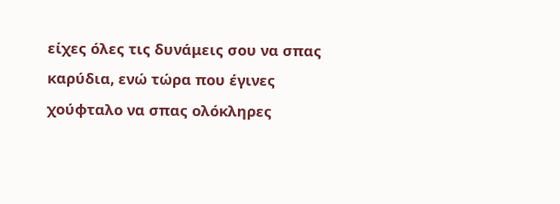είχες όλες τις δυνάμεις σου να σπας καρύδια, ενώ τώρα που έγινες χούφταλο να σπας ολόκληρες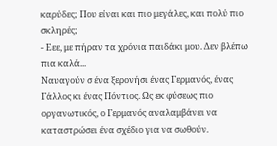καρύδες; Που είναι και πιο μεγάλες, και πολύ πιο σκληρές;
- Εεε, με πήραν τα χρόνια παιδάκι μου. Δεν βλέπω πια καλά...
Ναυαγούν σ ένα ξερονήσι ένας Γερμανός, ένας Γάλλος κι ένας Πόντιος. Ως εκ φύσεως πιο οργανωτικός, ο Γερμανός αναλαμβάνει να καταστρώσει ένα σχέδιο για να σωθούν.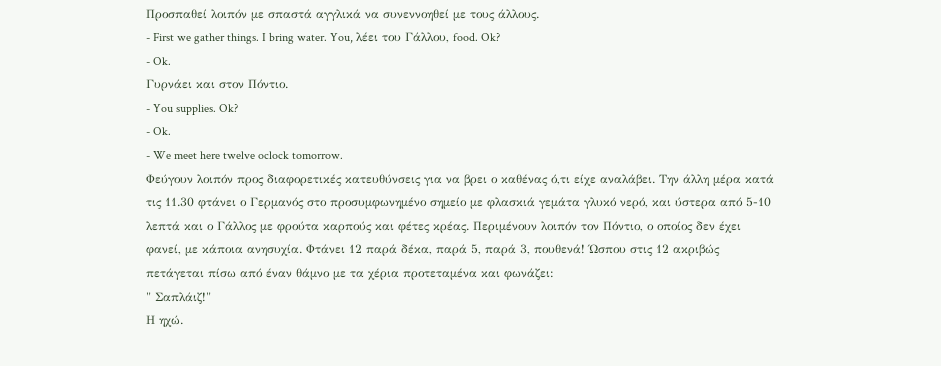Προσπαθεί λοιπόν με σπαστά αγγλικά να συνεννοηθεί με τους άλλους.
- First we gather things. I bring water. You, λέει του Γάλλου, food. Ok?
- Ok.
Γυρνάει και στον Πόντιο.
- You supplies. Ok?
- Ok.
- We meet here twelve oclock tomorrow.
Φεύγουν λοιπόν προς διαφορετικές κατευθύνσεις για να βρει ο καθένας ό,τι είχε αναλάβει. Την άλλη μέρα κατά τις 11.30 φτάνει ο Γερμανός στο προσυμφωνημένο σημείο με φλασκιά γεμάτα γλυκό νερό, και ύστερα από 5-10 λεπτά και ο Γάλλος με φρούτα καρπούς και φέτες κρέας. Περιμένουν λοιπόν τον Πόντιο, ο οποίος δεν έχει φανεί, με κάποια ανησυχία. Φτάνει 12 παρά δέκα, παρά 5, παρά 3, πουθενά! Ώσπου στις 12 ακριβώς πετάγεται πίσω από έναν θάμνο με τα χέρια προτεταμένα και φωνάζει:
" Σαπλάιζ!"
Η ηχώ.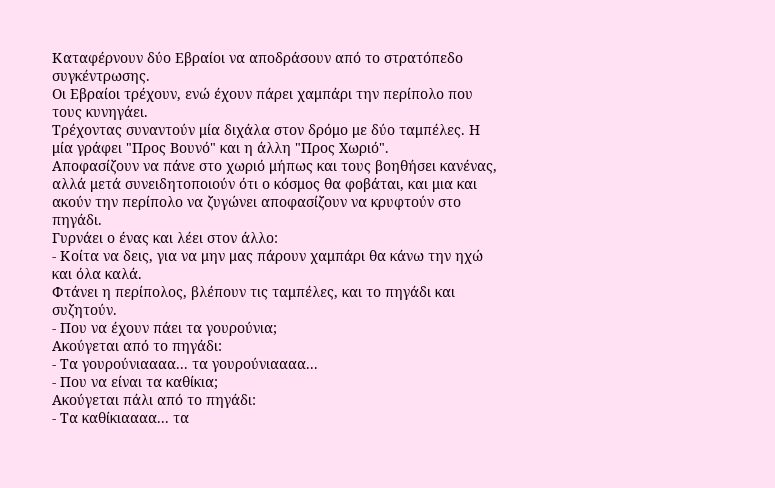Καταφέρνουν δύο Εβραίοι να αποδράσουν από το στρατόπεδο συγκέντρωσης.
Οι Εβραίοι τρέχουν, ενώ έχουν πάρει χαμπάρι την περίπολο που τους κυνηγάει.
Τρέχοντας συναντούν μία διχάλα στον δρόμο με δύο ταμπέλες. Η μία γράφει "Προς Βουνό" και η άλλη "Προς Χωριό".
Αποφασίζουν να πάνε στο χωριό μήπως και τους βοηθήσει κανένας, αλλά μετά συνειδητοποιούν ότι ο κόσμος θα φοβάται, και μια και ακούν την περίπολο να ζυγώνει αποφασίζουν να κρυφτούν στο πηγάδι.
Γυρνάει ο ένας και λέει στον άλλο:
- Κοίτα να δεις, για να μην μας πάρουν χαμπάρι θα κάνω την ηχώ και όλα καλά.
Φτάνει η περίπολος, βλέπουν τις ταμπέλες, και το πηγάδι και συζητούν.
- Που να έχουν πάει τα γουρούνια;
Ακούγεται από το πηγάδι:
- Τα γουρούνιαααα... τα γουρούνιαααα...
- Που να είναι τα καθίκια;
Ακούγεται πάλι από το πηγάδι:
- Τα καθίκιαααα... τα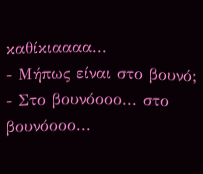καθίκιαααα...
- Μήπως είναι στο βουνό;
- Στο βουνόοοο... στο βουνόοοο...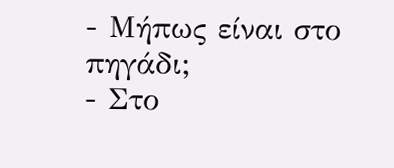- Μήπως είναι στο πηγάδι;
- Στο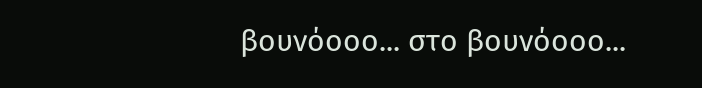βουνόοοο... στο βουνόοοο...